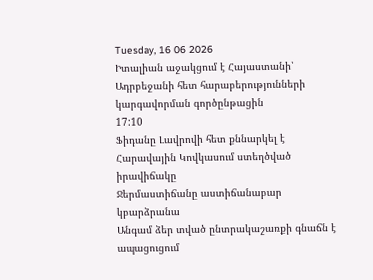Tuesday, 16 06 2026
Իտալիան աջակցում է Հայաստանի՝ Ադրբեջանի հետ հարաբերությունների կարգավորման գործընթացին
17:10
Ֆիդանը Լավրովի հետ քննարկել է Հարավային Կովկասում ստեղծված իրավիճակը
Ջերմաստիճանը աստիճանաբար կբարձրանա
Անգամ ձեր տված ընտրակաշառքի գնաճն է ապացուցում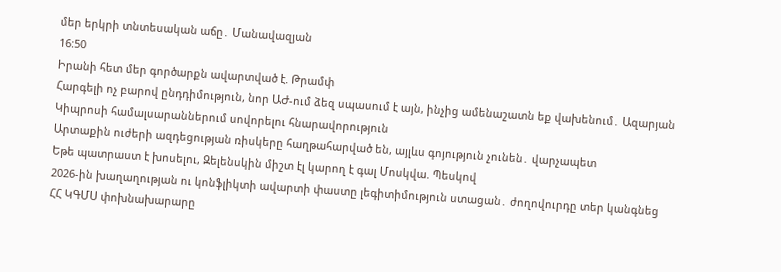մեր երկրի տնտեսական աճը․ Մանավազյան
16:50
Իրանի հետ մեր գործարքն ավարտված է. Թրամփ
Հարգելի ոչ բարով ընդդիմություն, նոր ԱԺ-ում ձեզ սպասում է այն, ինչից ամենաշատն եք վախենում․ Ազարյան
Կիպրոսի համալսարաններում սովորելու հնարավորություն
Արտաքին ուժերի ազդեցության ռիսկերը հաղթահարված են, այլևս գոյություն չունեն․ վարչապետ
Եթե պատրաստ է խոսելու, Զելենսկին միշտ էլ կարող է գալ Մոսկվա. Պեսկով
2026-ին խաղաղության ու կոնֆլիկտի ավարտի փաստը լեգիտիմություն ստացան․ ժողովուրդը տեր կանգնեց
ՀՀ ԿԳՄՍ փոխնախարարը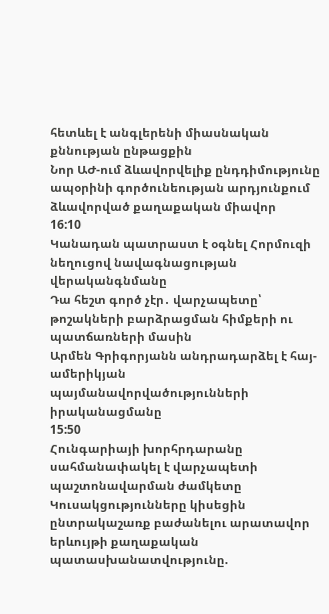հետևել է անգլերենի միասնական քննության ընթացքին
Նոր ԱԺ-ում ձևավորվելիք ընդդիմությունը ապօրինի գործունեության արդյունքում ձևավորված քաղաքական միավոր
16:10
Կանադան պատրաստ է օգնել Հորմուզի նեղուցով նավագնացության վերականգնմանը
Դա հեշտ գործ չէր․ վարչապետը՝ թոշակների բարձրացման հիմքերի ու պատճառների մասին
Արմեն Գրիգորյանն անդրադարձել է հայ-ամերիկյան պայմանավորվածությունների իրականացմանը
15:50
Հունգարիայի խորհրդարանը սահմանափակել է վարչապետի պաշտոնավարման ժամկետը
Կուսակցությունները կիսեցին ընտրակաշառք բաժանելու արատավոր երևույթի քաղաքական պատասխանատվությունը.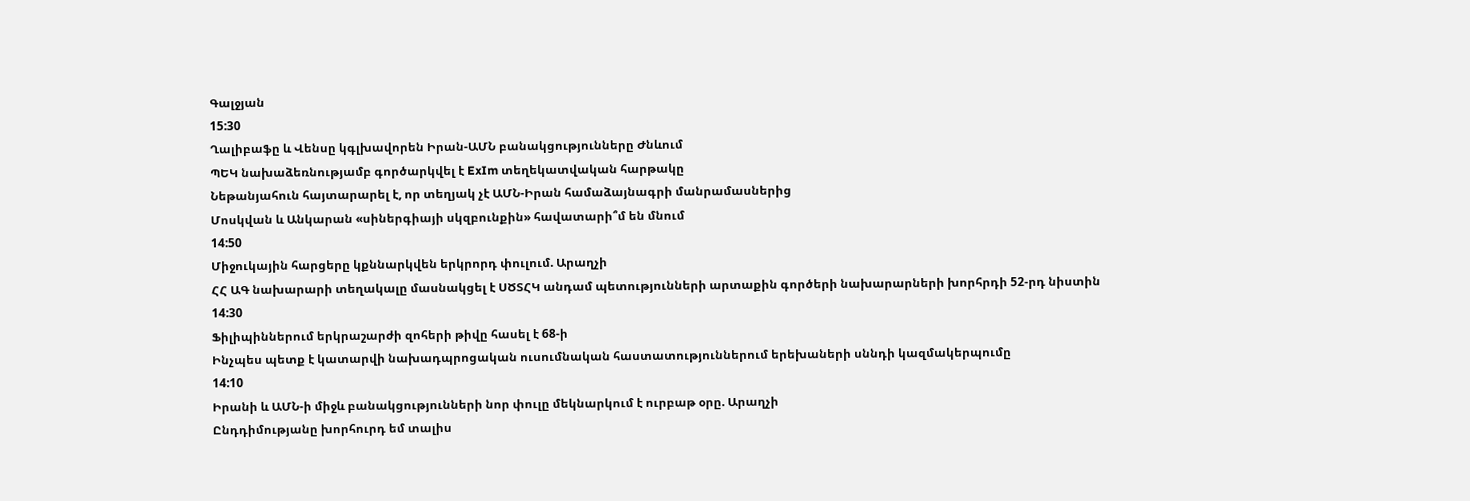Գալջյան
15:30
Ղալիբաֆը և Վենսը կգլխավորեն Իրան-ԱՄՆ բանակցությունները Ժնևում
ՊԵԿ նախաձեռնությամբ գործարկվել է ExIm տեղեկատվական հարթակը
Նեթանյահուն հայտարարել է, որ տեղյակ չէ ԱՄՆ-Իրան համաձայնագրի մանրամասներից
Մոսկվան և Անկարան «սիներգիայի սկզբունքին» հավատարի՞մ են մնում
14:50
Միջուկային հարցերը կքննարկվեն երկրորդ փուլում. Արաղչի
ՀՀ ԱԳ նախարարի տեղակալը մասնակցել է ՍԾՏՀԿ անդամ պետությունների արտաքին գործերի նախարարների խորհրդի 52-րդ նիստին
14:30
Ֆիլիպիններում երկրաշարժի զոհերի թիվը հասել է 68-ի
Ինչպես պետք է կատարվի նախադպրոցական ուսումնական հաստատություններում երեխաների սննդի կազմակերպումը
14:10
Իրանի և ԱՄՆ-ի միջև բանակցությունների նոր փուլը մեկնարկում է ուրբաթ օրը. Արաղչի
Ընդդիմությանը խորհուրդ եմ տալիս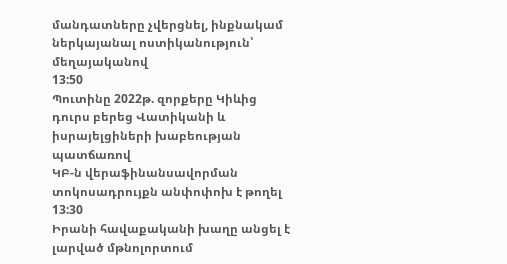մանդատները չվերցնել, ինքնակամ ներկայանալ ոստիկանություն՝ մեղայականով
13:50
Պուտինը 2022թ. զորքերը Կիևից դուրս բերեց Վատիկանի և իսրայելցիների խաբեության պատճառով
ԿԲ-ն վերաֆինանսավորման տոկոսադրույքն անփոփոխ է թողել
13:30
Իրանի հավաքականի խաղը անցել է լարված մթնոլորտում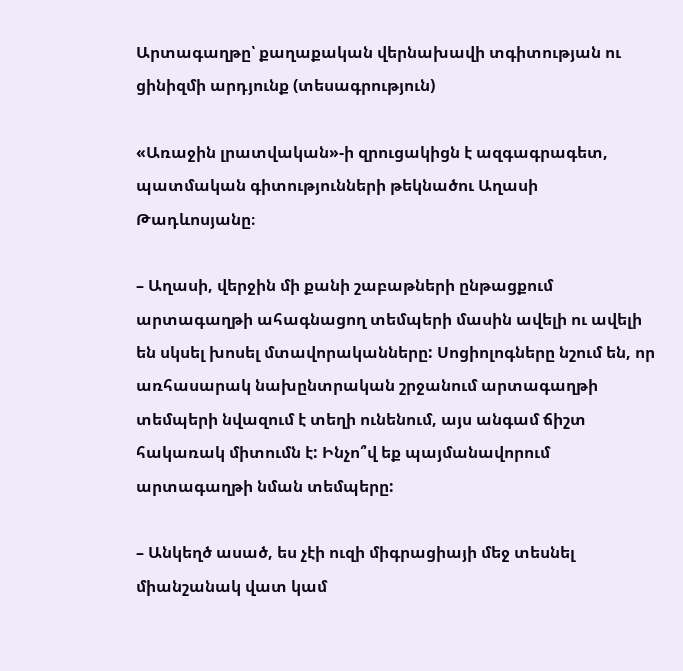Արտագաղթը՝ քաղաքական վերնախավի տգիտության ու ցինիզմի արդյունք (տեսագրություն)

«Առաջին լրատվական»-ի զրուցակիցն է ազգագրագետ, պատմական գիտությունների թեկնածու Աղասի Թադևոսյանը։

– Աղասի, վերջին մի քանի շաբաթների ընթացքում արտագաղթի ահագնացող տեմպերի մասին ավելի ու ավելի են սկսել խոսել մտավորականները: Սոցիոլոգները նշում են, որ առհասարակ նախընտրական շրջանում արտագաղթի տեմպերի նվազում է տեղի ունենում, այս անգամ ճիշտ հակառակ միտումն է: Ինչո՞վ եք պայմանավորում արտագաղթի նման տեմպերը:

– Անկեղծ ասած, ես չէի ուզի միգրացիայի մեջ տեսնել միանշանակ վատ կամ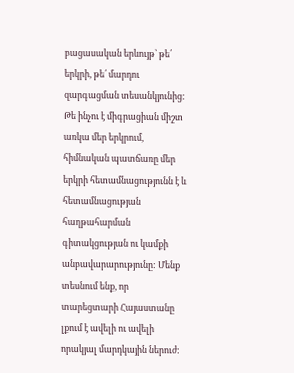բացասական երևույթ՝ թե՛ երկրի, թե՛ մարդու զարգացման տեսանկյունից: Թե ինչու է միգրացիան միշտ առկա մեր երկրում, հիմնական պատճառը մեր երկրի հետամնացությունն է և հետամնացության հաղթահարման գիտակցության ու կամքի անբավարարությունը: Մենք տեսնում ենք, որ տարեցտարի Հայաստանը լքում է ավելի ու ավելի որակյալ մարդկային ներուժ: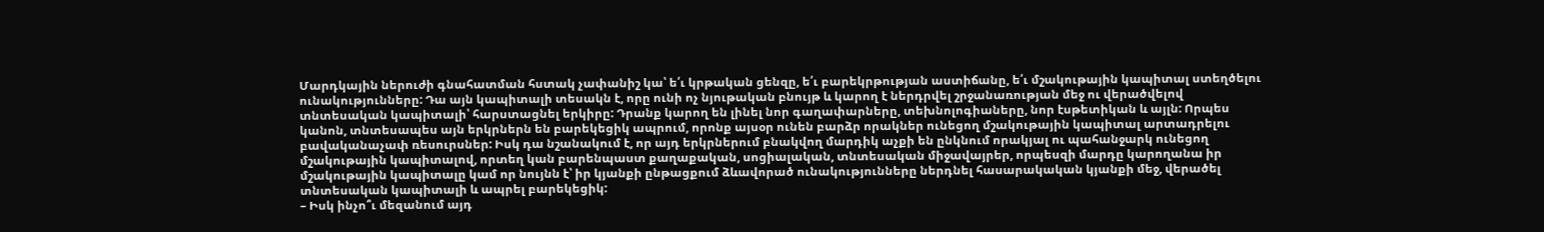Մարդկային ներուժի գնահատման հստակ չափանիշ կա՝ ե՛ւ կրթական ցենզը, ե՛ւ բարեկրթության աստիճանը, ե՛ւ մշակութային կապիտալ ստեղծելու ունակությունները: Դա այն կապիտալի տեսակն է, որը ունի ոչ նյութական բնույթ և կարող է ներդրվել շրջանառության մեջ ու վերածվելով տնտեսական կապիտալի՝ հարստացնել երկիրը: Դրանք կարող են լինել նոր գաղափարները, տեխնոլոգիաները, նոր էսթետիկան և այլն: Որպես կանոն, տնտեսապես այն երկրներն են բարեկեցիկ ապրում, որոնք այսօր ունեն բարձր որակներ ունեցող մշակութային կապիտալ արտադրելու բավականաչափ ռեսուրսներ: Իսկ դա նշանակում է, որ այդ երկրներում բնակվող մարդիկ աչքի են ընկնում որակյալ ու պահանջարկ ունեցող մշակութային կապիտալով, որտեղ կան բարենպաստ քաղաքական, սոցիալական, տնտեսական միջավայրեր, որպեսզի մարդը կարողանա իր մշակութային կապիտալը կամ որ նույնն է՝ իր կյանքի ընթացքում ձևավորած ունակությունները ներդնել հասարակական կյանքի մեջ, վերածել տնտեսական կապիտալի և ապրել բարեկեցիկ:
– Իսկ ինչո՞ւ մեզանում այդ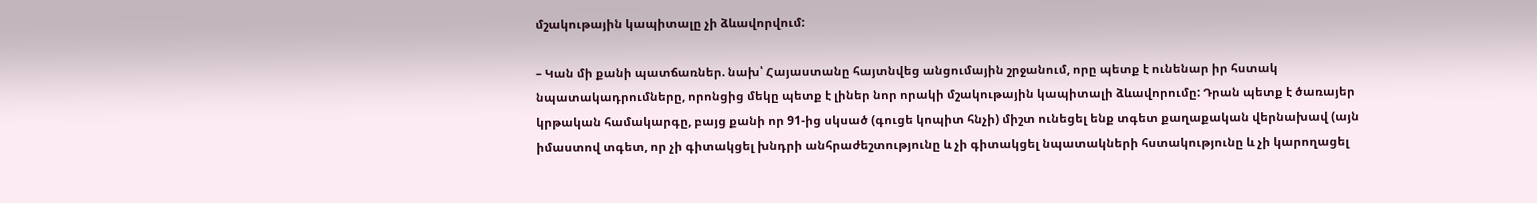մշակութային կապիտալը չի ձևավորվում:

– Կան մի քանի պատճառներ. նախ՝ Հայաստանը հայտնվեց անցումային շրջանում, որը պետք է ունենար իր հստակ նպատակադրումները, որոնցից մեկը պետք է լիներ նոր որակի մշակութային կապիտալի ձևավորումը: Դրան պետք է ծառայեր կրթական համակարգը, բայց քանի որ 91-ից սկսած (գուցե կոպիտ հնչի) միշտ ունեցել ենք տգետ քաղաքական վերնախավ (այն իմաստով տգետ, որ չի գիտակցել խնդրի անհրաժեշտությունը և չի գիտակցել նպատակների հստակությունը և չի կարողացել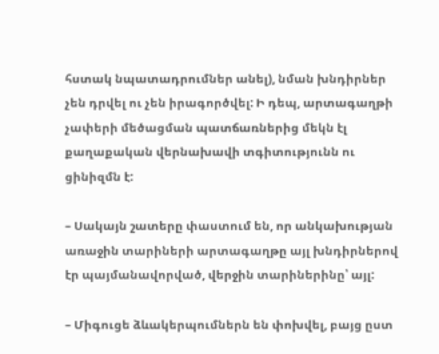հստակ նպատադրումներ անել), նման խնդիրներ չեն դրվել ու չեն իրագործվել: Ի դեպ, արտագաղթի չափերի մեծացման պատճառներից մեկն էլ քաղաքական վերնախավի տգիտությունն ու ցինիզմն է:

– Սակայն շատերը փաստում են, որ անկախության առաջին տարիների արտագաղթը այլ խնդիրներով էր պայմանավորված, վերջին տարիներինը՝ այլ:

– Միգուցե ձևակերպումներն են փոխվել, բայց ըստ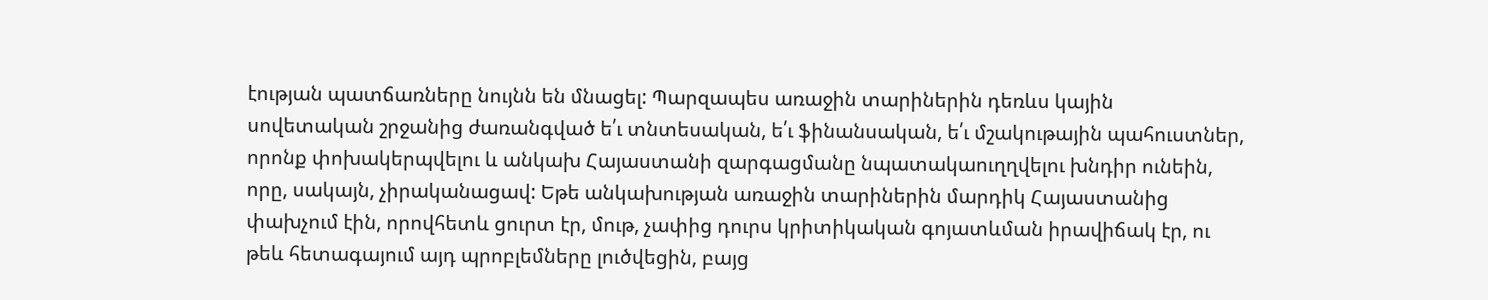էության պատճառները նույնն են մնացել: Պարզապես առաջին տարիներին դեռևս կային սովետական շրջանից ժառանգված ե՛ւ տնտեսական, ե՛ւ ֆինանսական, ե՛ւ մշակութային պահուստներ, որոնք փոխակերպվելու և անկախ Հայաստանի զարգացմանը նպատակաուղղվելու խնդիր ունեին, որը, սակայն, չիրականացավ: Եթե անկախության առաջին տարիներին մարդիկ Հայաստանից փախչում էին, որովհետև ցուրտ էր, մութ, չափից դուրս կրիտիկական գոյատևման իրավիճակ էր, ու թեև հետագայում այդ պրոբլեմները լուծվեցին, բայց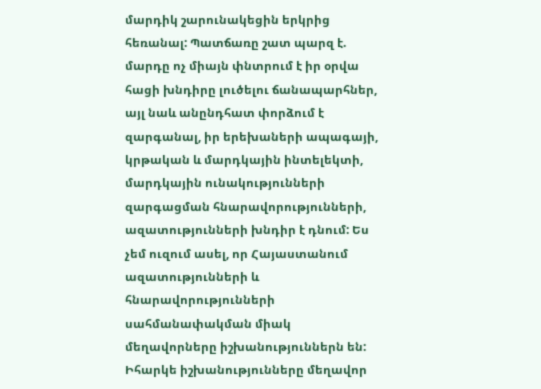մարդիկ շարունակեցին երկրից հեռանալ: Պատճառը շատ պարզ է. մարդը ոչ միայն փնտրում է իր օրվա հացի խնդիրը լուծելու ճանապարհներ, այլ նաև անընդհատ փորձում է զարգանալ, իր երեխաների ապագայի, կրթական և մարդկային ինտելեկտի, մարդկային ունակությունների զարգացման հնարավորությունների, ազատությունների խնդիր է դնում: Ես չեմ ուզում ասել, որ Հայաստանում ազատությունների և հնարավորությունների սահմանափակման միակ մեղավորները իշխանություններն են: Իհարկե իշխանությունները մեղավոր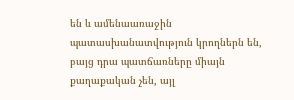են և ամենաառաջին պատասխանատվություն կրողներն են, բայց դրա պատճառները միայն քաղաքական չեն, այլ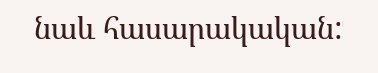նաև հասարակական: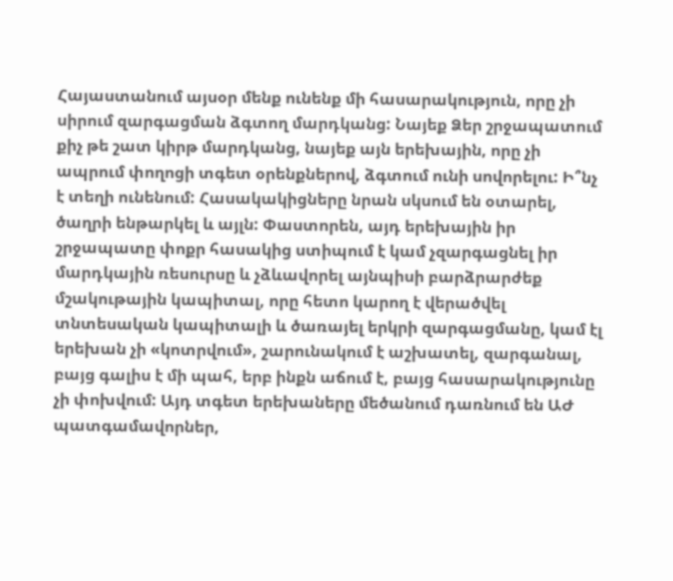Հայաստանում այսօր մենք ունենք մի հասարակություն, որը չի սիրում զարգացման ձգտող մարդկանց: Նայեք Ձեր շրջապատում քիչ թե շատ կիրթ մարդկանց, նայեք այն երեխային, որը չի ապրում փողոցի տգետ օրենքներով, ձգտում ունի սովորելու: Ի՞նչ է տեղի ունենում: Հասակակիցները նրան սկսում են օտարել, ծաղրի ենթարկել և այլն: Փաստորեն, այդ երեխային իր շրջապատը փոքր հասակից ստիպում է կամ չզարգացնել իր մարդկային ռեսուրսը և չձևավորել այնպիսի բարձրարժեք մշակութային կապիտալ, որը հետո կարող է վերածվել տնտեսական կապիտալի և ծառայել երկրի զարգացմանը, կամ էլ երեխան չի «կոտրվում», շարունակում է աշխատել, զարգանալ, բայց գալիս է մի պահ, երբ ինքն աճում է, բայց հասարակությունը չի փոխվում: Այդ տգետ երեխաները մեծանում դառնում են ԱԺ պատգամավորներ,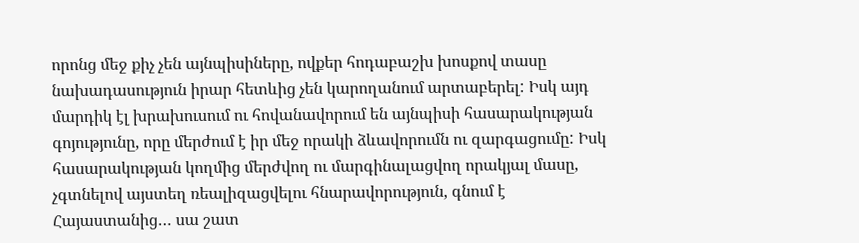որոնց մեջ քիչ չեն այնպիսիները, ովքեր հոդաբաշխ խոսքով տասը նախադասություն իրար հետևից չեն կարողանում արտաբերել: Իսկ այդ մարդիկ էլ խրախուսում ու հովանավորում են այնպիսի հասարակության գոյությունը, որը մերժում է իր մեջ որակի ձևավորումն ու զարգացումը: Իսկ հասարակության կողմից մերժվող ու մարգինալացվող որակյալ մասը, չգտնելով այստեղ ռեալիզացվելու հնարավորություն, գնում է Հայաստանից… սա շատ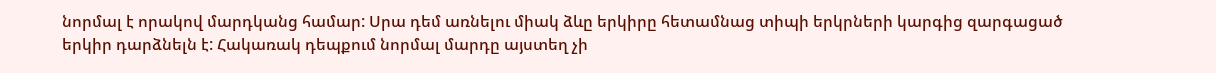նորմալ է որակով մարդկանց համար: Սրա դեմ առնելու միակ ձևը երկիրը հետամնաց տիպի երկրների կարգից զարգացած երկիր դարձնելն է: Հակառակ դեպքում նորմալ մարդը այստեղ չի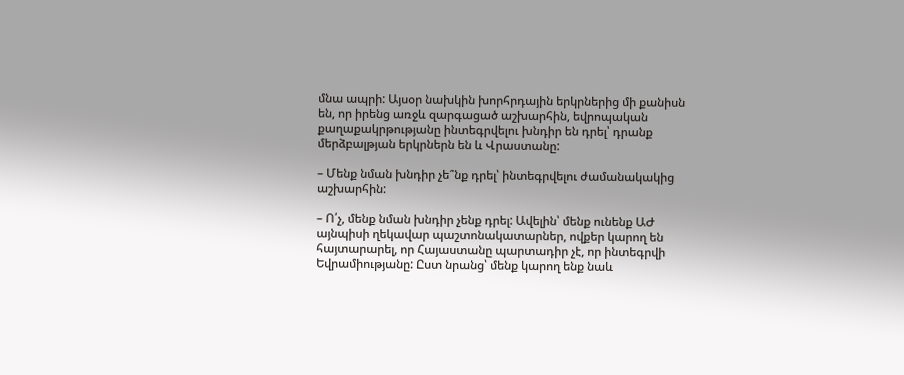մնա ապրի: Այսօր նախկին խորհրդային երկրներից մի քանիսն են, որ իրենց առջև զարգացած աշխարհին, եվրոպական քաղաքակրթությանը ինտեգրվելու խնդիր են դրել՝ դրանք մերձբալթյան երկրներն են և Վրաստանը:

– Մենք նման խնդիր չե՞նք դրել՝ ինտեգրվելու ժամանակակից աշխարհին:

– Ո՛չ, մենք նման խնդիր չենք դրել: Ավելին՝ մենք ունենք ԱԺ այնպիսի ղեկավար պաշտոնակատարներ, ովքեր կարող են հայտարարել, որ Հայաստանը պարտադիր չէ, որ ինտեգրվի Եվրամիությանը: Ըստ նրանց՝ մենք կարող ենք նաև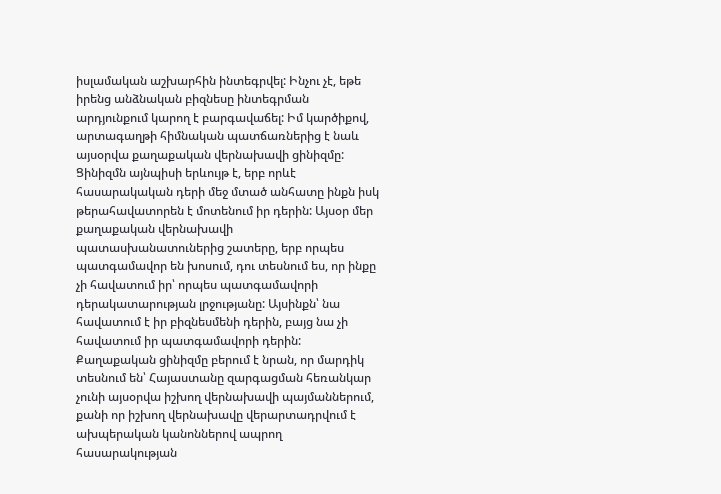իսլամական աշխարհին ինտեգրվել: Ինչու չէ, եթե իրենց անձնական բիզնեսը ինտեգրման արդյունքում կարող է բարգավաճել: Իմ կարծիքով, արտագաղթի հիմնական պատճառներից է նաև այսօրվա քաղաքական վերնախավի ցինիզմը: Ցինիզմն այնպիսի երևույթ է, երբ որևէ հասարակական դերի մեջ մտած անհատը ինքն իսկ թերահավատորեն է մոտենում իր դերին: Այսօր մեր քաղաքական վերնախավի պատասխանատուներից շատերը, երբ որպես պատգամավոր են խոսում, դու տեսնում ես, որ ինքը չի հավատում իր՝ որպես պատգամավորի դերակատարության լրջությանը: Այսինքն՝ նա հավատում է իր բիզնեսմենի դերին, բայց նա չի հավատում իր պատգամավորի դերին: Քաղաքական ցինիզմը բերում է նրան, որ մարդիկ տեսնում են՝ Հայաստանը զարգացման հեռանկար չունի այսօրվա իշխող վերնախավի պայմաններում, քանի որ իշխող վերնախավը վերարտադրվում է ախպերական կանոններով ապրող հասարակության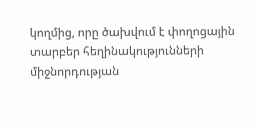կողմից, որը ծախվում է փողոցային տարբեր հեղինակությունների միջնորդության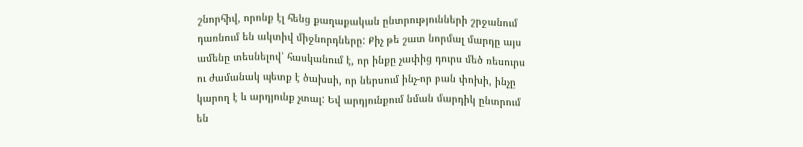շնորհիվ, որոնք էլ հենց քաղաքական ընտրությունների շրջանում դառնում են ակտիվ միջնորդները: Քիչ թե շատ նորմալ մարդը այս ամենը տեսնելով՝ հասկանում է, որ ինքը չափից դուրս մեծ ռեսուրս ու ժամանակ պետք է ծախսի, որ ներսում ինչ-որ բան փոխի, ինչը կարող է և արդյունք չտալ: Եվ արդյունքում նման մարդիկ ընտրում են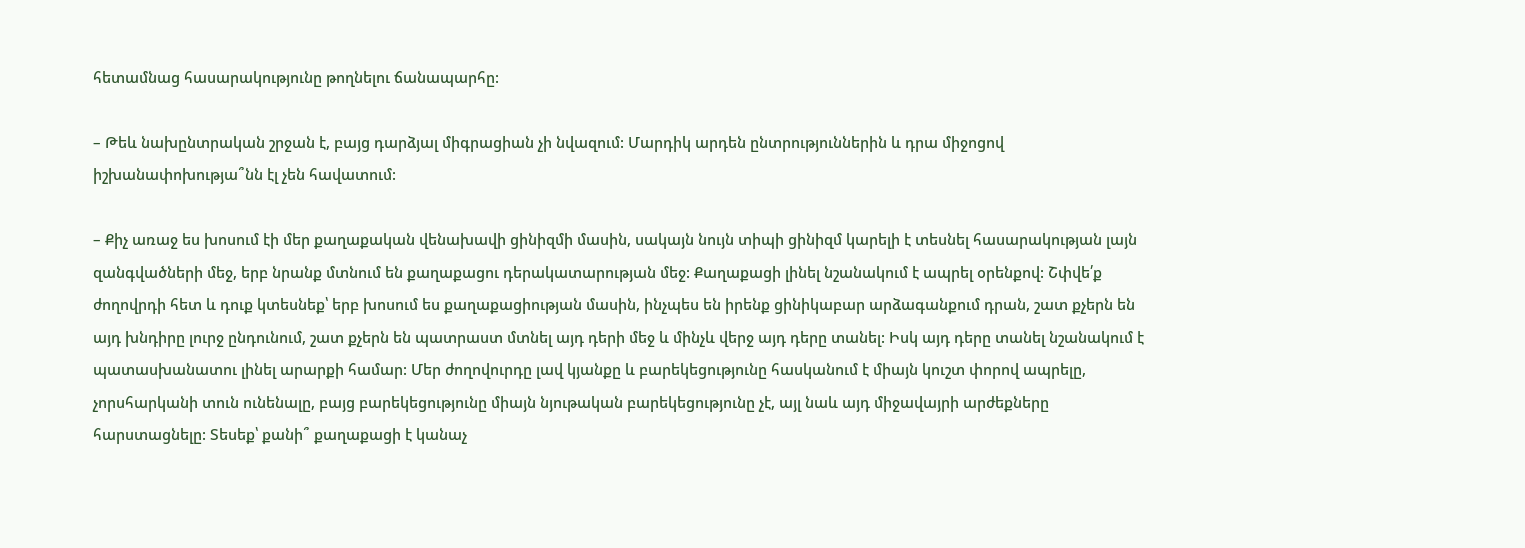հետամնաց հասարակությունը թողնելու ճանապարհը:

– Թեև նախընտրական շրջան է, բայց դարձյալ միգրացիան չի նվազում: Մարդիկ արդեն ընտրություններին և դրա միջոցով իշխանափոխությա՞նն էլ չեն հավատում:

– Քիչ առաջ ես խոսում էի մեր քաղաքական վենախավի ցինիզմի մասին, սակայն նույն տիպի ցինիզմ կարելի է տեսնել հասարակության լայն զանգվածների մեջ, երբ նրանք մտնում են քաղաքացու դերակատարության մեջ: Քաղաքացի լինել նշանակում է ապրել օրենքով: Շփվե՛ք ժողովրդի հետ և դուք կտեսնեք՝ երբ խոսում ես քաղաքացիության մասին, ինչպես են իրենք ցինիկաբար արձագանքում դրան, շատ քչերն են այդ խնդիրը լուրջ ընդունում, շատ քչերն են պատրաստ մտնել այդ դերի մեջ և մինչև վերջ այդ դերը տանել: Իսկ այդ դերը տանել նշանակում է պատասխանատու լինել արարքի համար: Մեր ժողովուրդը լավ կյանքը և բարեկեցությունը հասկանում է միայն կուշտ փորով ապրելը, չորսհարկանի տուն ունենալը, բայց բարեկեցությունը միայն նյութական բարեկեցությունը չէ, այլ նաև այդ միջավայրի արժեքները հարստացնելը: Տեսեք՝ քանի՞ քաղաքացի է կանաչ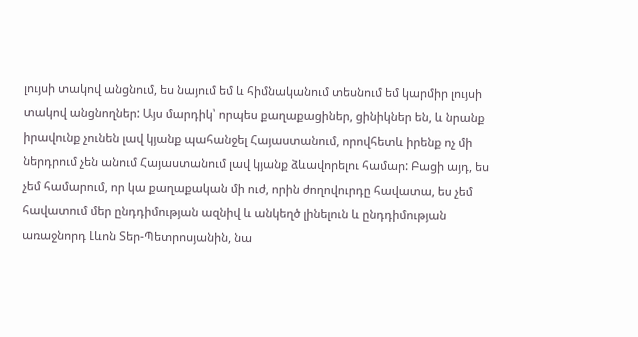լույսի տակով անցնում, ես նայում եմ և հիմնականում տեսնում եմ կարմիր լույսի տակով անցնողներ: Այս մարդիկ՝ որպես քաղաքացիներ, ցինիկներ են, և նրանք իրավունք չունեն լավ կյանք պահանջել Հայաստանում, որովհետև իրենք ոչ մի ներդրում չեն անում Հայաստանում լավ կյանք ձևավորելու համար: Բացի այդ, ես չեմ համարում, որ կա քաղաքական մի ուժ, որին ժողովուրդը հավատա, ես չեմ հավատում մեր ընդդիմության ազնիվ և անկեղծ լինելուն և ընդդիմության առաջնորդ Լևոն Տեր-Պետրոսյանին, նա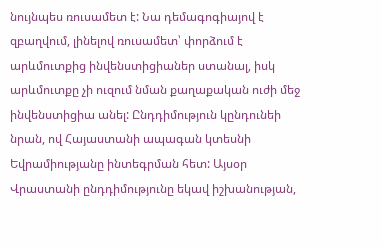նույնպես ռուսամետ է: Նա դեմագոգիայով է զբաղվում, լինելով ռուսամետ՝ փորձում է արևմուտքից ինվենստիցիաներ ստանալ, իսկ արևմուտքը չի ուզում նման քաղաքական ուժի մեջ ինվենստիցիա անել: Ընդդիմություն կընդունեի նրան, ով Հայաստանի ապագան կտեսնի Եվրամիությանը ինտեգրման հետ: Այսօր Վրաստանի ընդդիմությունը եկավ իշխանության,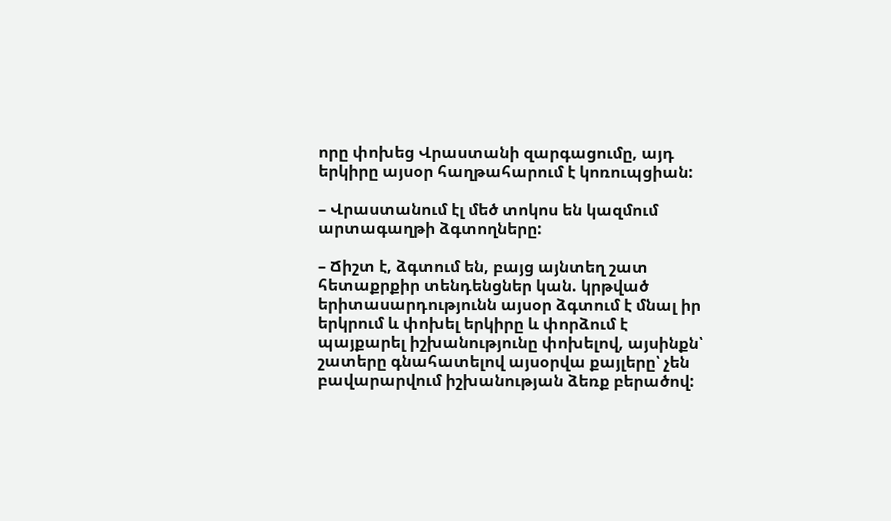որը փոխեց Վրաստանի զարգացումը, այդ երկիրը այսօր հաղթահարում է կոռուպցիան:

– Վրաստանում էլ մեծ տոկոս են կազմում արտագաղթի ձգտողները:

– Ճիշտ է, ձգտում են, բայց այնտեղ շատ հետաքրքիր տենդենցներ կան. կրթված երիտասարդությունն այսօր ձգտում է մնալ իր երկրում և փոխել երկիրը և փորձում է պայքարել իշխանությունը փոխելով, այսինքն՝ շատերը գնահատելով այսօրվա քայլերը՝ չեն բավարարվում իշխանության ձեռք բերածով: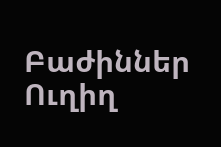Բաժիններ
Ուղիղ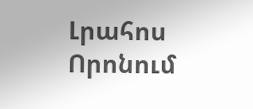Լրահոս
Որոնում